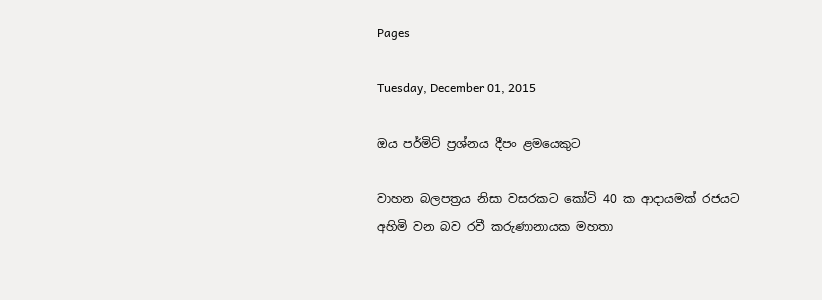Pages

Tuesday, December 01, 2015

ඔය පර්මිට් ප්‍රශ්නය දීපං ළමයෙකුට

වාහන බලපත්‍රය නිසා වසරකට කෝටි 40 ක ආදායමක් රජයට අහිමි වන බව රවී කරුණානායක මහතා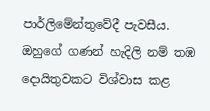පාර්ලිමේන්තුවේදී පැවසීය. ඔහුගේ ගණන් හැදිලි නම් තඹ දොයිතුවකට විශ්වාස කළ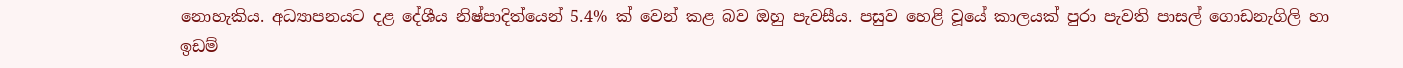නොහැකිය. අධ්‍යාපනයට දළ දේශීය නිෂ්පාදිත්යෙන් 5.4% ක් වෙන් කළ බව ඔහු පැවසීය. පසුව හෙළි වූයේ කාලයක් පුරා පැවති පාසල් ගොඩනැගිලි හා ඉඩම්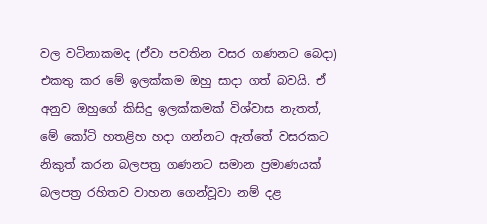වල වටිනාකමද (ඒවා පවතින වසර ගණනට බෙදා) එකතු කර මේ ඉලක්කම ඔහු සාදා ගත් බවයි. ඒ අනුව ඔහුගේ කිසිදු ඉලක්කමක් විශ්වාස නැතත්, මේ කෝටි හතළිහ හදා ගන්නට ඇත්තේ වසරකට නිකුත් කරන බලපත්‍ර ගණනට සමාන ප්‍රමාණයක් බලපත්‍ර රහිතව වාහන ගෙන්වූවා නම් දළ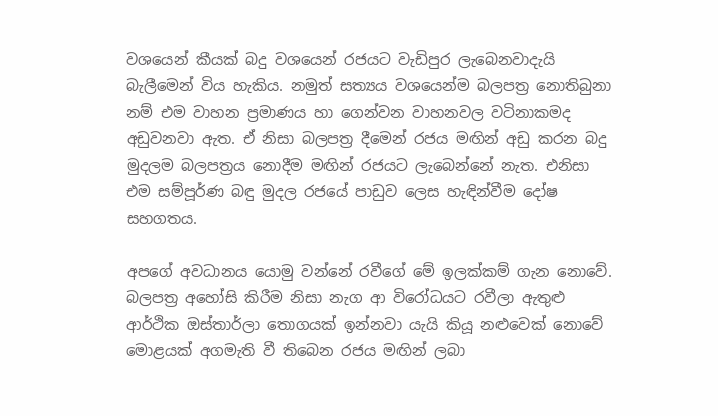වශයෙන් කීයක් බදු වශයෙන් රජයට වැඩිපුර ලැබෙනවාදැයි බැලීමෙන් විය හැකිය. නමුත් සත්‍යය වශයෙන්ම බලපත්‍ර නොතිබුනා නම් එම වාහන ප්‍රමාණය හා ගෙන්වන වාහනවල වටිනාකමද අඩුවනවා ඇත. ඒ නිසා බලපත්‍ර දීමෙන් රජය මඟින් අඩු කරන බදු මුදලම බලපත්‍රය නොදීම මඟින් රජයට ලැබෙන්නේ නැත. එනිසා එම සම්පූර්ණ බඳු මුදල රජයේ පාඩුව ලෙස හැඳින්වීම දෝෂ සහගතය.

අපගේ අවධානය යොමු වන්නේ රවීගේ මේ ඉලක්කම් ගැන නොවේ. බලපත්‍ර අහෝසි කිරීම නිසා නැග ආ විරෝධයට රවීලා ඇතුළු ආර්ථික ඔස්තාර්ලා තොගයක් ඉන්නවා යැයි කියූ නළුවෙක් නොවේ මොළයක් අගමැති වී තිබෙන රජය මඟින් ලබා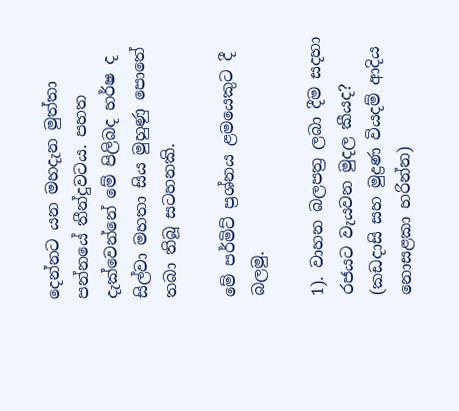දෙන්නට යන මහදැන මුත්තා පන්නයේ තීන්දුවටය. පහත දැක්වෙන්නේ මේ පිලිබද හර්ෂ ද සිල්වා මහතා සිය මුහුණු පොතේ තබා තිබූ සටහනකි.

මේ පර්මිට් ප්‍රශ්නය ළමයෙකුට දී බලමු.

1). වාහන බලපත්‍ර ලබා දීම සදහා රජයට වැයවන මුදල කීයද? (කඩදාසි සහ මුද්‍රණ වියදම් ආදිය නොසළකා හරින්න)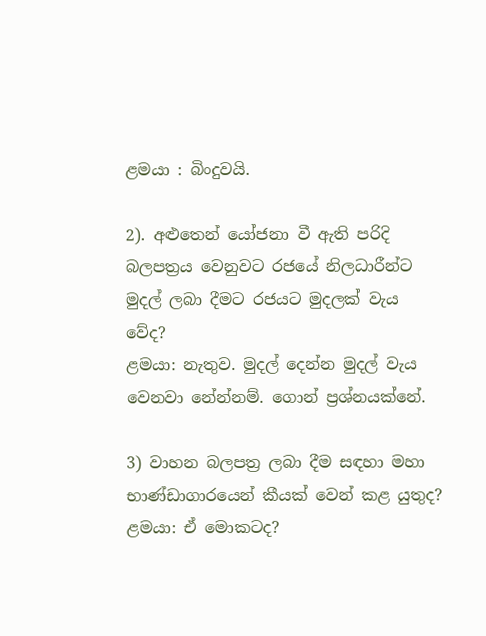ළමයා : බිංදුවයි.

2). අළුතෙන් යෝජනා වී ඇති පරිදි බලපත්‍රය වෙනුවට රජයේ නිලධාරීන්ට මුදල් ලබා දීමට රජයට මුදලක් වැය වේද?
ළමයා: නැතුව. මුදල් දෙන්න මුදල් වැය වෙනවා නේන්නම්. ගොන් ප්‍රශ්නයක්නේ.

3) වාහන බලපත්‍ර ලබා දීම සඳහා මහා භාණ්ඩාගාරයෙන් කීයක් වෙන් කළ යුතුද?
ළමයා: ඒ මොකටද?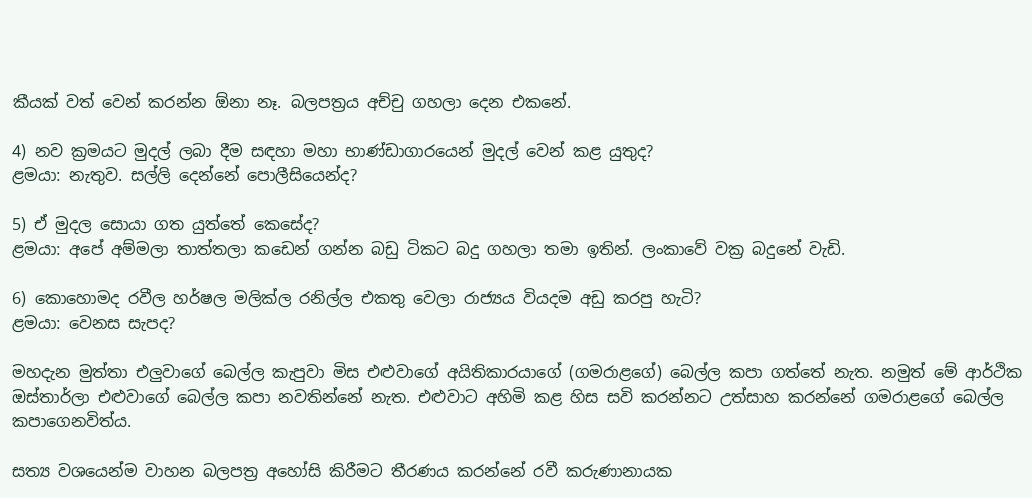කීයක් වත් වෙන් කරන්න ඕනා නෑ. බලපත්‍රය අච්චු ගහලා දෙන එකනේ.

4) නව ක්‍රමයට මුදල් ලබා දීම සඳහා මහා භාණ්ඩාගාරයෙන් මුදල් වෙන් කළ යුතුද?
ළමයා: නැතුව. සල්ලි දෙන්නේ පොලීසියෙන්ද?

5) ඒ මුදල සොයා ගත යුත්තේ කෙසේද?
ළමයා: අපේ අම්මලා තාත්තලා කඩෙන් ගන්න බඩු ටිකට බදු ගහලා තමා ඉතින්. ලංකාවේ වක්‍ර බදුනේ වැඩි.

6) කොහොමද රවීල හර්ෂල මලික්ල රනිල්ල එකතු වෙලා රාජ්‍යය වියදම අඩු කරපු හැටි?
ළමයා: වෙනස සැපද?

මහදැන මුත්තා එලුවාගේ බෙල්ල කැපුවා මිස එළුවාගේ අයිතිකාරයාගේ (ගමරාළගේ) බෙල්ල කපා ගත්තේ නැත. නමුත් මේ ආර්ථික ඔස්තාර්ලා එළුවාගේ බෙල්ල කපා නවතින්නේ නැත. එළුවාට අහිමි කළ හිස සවි කරන්නට උත්සාහ කරන්නේ ගමරාළගේ බෙල්ල කපාගෙනවිත්ය.

සත්‍ය වශයෙන්ම වාහන බලපත්‍ර අහෝසි කිරීමට තීරණය කරන්නේ රවී කරුණානායක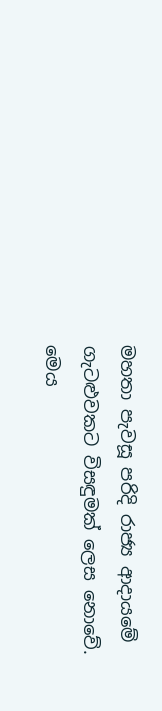මහතා පැවසූ පරිදි රාජ්‍ය ආදායමේ ගැටළුවකට විසඳුමක් ලෙස නොවේ. මෙය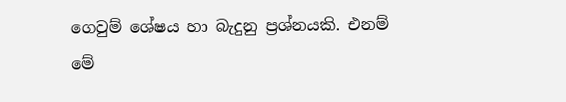ගෙවුම් ශේෂය හා බැදුනු ප්‍රශ්නයකි. එනම් මේ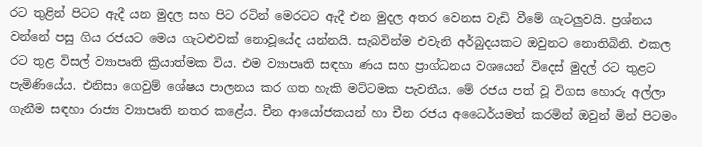රට තුළින් පිටට ඇදී යන මුදල සහ පිට රටින් මෙරටට ඇදී එන මුදල අතර වෙනස වැඩි වීමේ ගැටලුවයි. ප්‍රශ්නය වන්නේ පසු ගිය රජයට මෙය ගැටළුවක් නොවූයේද යන්නයි. සැබවින්ම එවැනි අර්බුදයකට ඔවුනට නොතිබිනි. එකල රට තුළ විසල් ව්‍යාපෘති ක්‍රියාත්මක විය. එම ව්‍යාපෘති සඳහා ණය සහ ප්‍රාග්ධනය වශයෙන් විදෙස් මුදල් රට තුළට පැමිණියේය. එනිසා ගෙවුම් ශේෂය පාලනය කර ගත හැකි මට්ටමක පැවතීය. මේ රජය පත් වූ විගස හොරු අල්ලා ගැනීම සඳහා රාජ්‍ය ව්‍යාපෘති නතර කළේය. චීන ආයෝජකයන් හා චීන රජය අධෛර්යමත් කරමින් ඔවුන් මින් පිටමං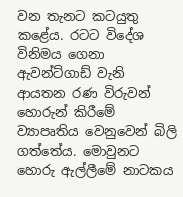වන තැනට කටයුතු කළේය. රටට විදේශ විනිමය ගෙනා ඇවන්ට්ගාඩ් වැනි ආයතන රණ විරුවන් හොරුන් කිරීමේ ව්‍යාපෘතිය වෙනුවෙන් බිලි ගත්තේය. මොවුනට හොරු ඇල්ලීමේ නාටකය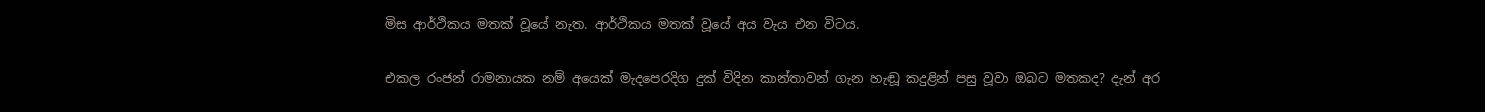මිස ආර්ථිකය මතක් වූයේ නැත. ආර්ථිකය මතක් වූයේ අය වැය එන විටය.

එකල රංජන් රාමනායක නම් අයෙක් මැදපෙරදිග දුක් විදින කාන්තාවන් ගැන හැඬූ කදුළින් පසු වූවා ඔබට මතකද? දැන් අර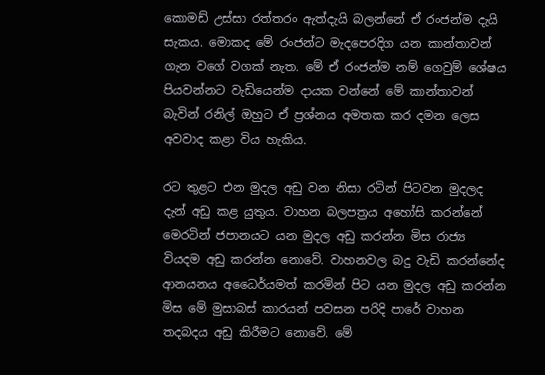කොමඩ් උස්සා රත්තරං ඇත්දැයි බලන්නේ ඒ රංජන්ම දැයි සැකය. මොකද මේ රංජන්ට මැදපෙරදිග යන කාන්තාවන් ගැන වගේ වගක් නැත. මේ ඒ රංජන්ම නම් ගෙවුම් ශේෂය පියවන්නට වැඩියෙන්ම දායක වන්නේ මේ කාන්තාවන් බැවින් රනිල් ඔහුට ඒ ප්‍රශ්නය අමතක කර දමන ලෙස අවවාද කළා විය හැකිය.

රට තුළට එන මුදල අඩු වන නිසා රටින් පිටවන මුදලද දැන් අඩු කළ යුතුය. වාහන බලපත්‍රය අහෝසි කරන්නේ මෙරටින් ජපානයට යන මුදල අඩු කරන්න මිස රාජ්‍ය වියදම අඩු කරන්න නොවේ. වාහනවල බදු වැඩි කරන්නේද ආනයනය අධෛර්යමත් කරමින් පිට යන මුදල අඩු කරන්න මිස මේ මුසාබස් කාරයන් පවසන පරිදි පාරේ වාහන තදබදය අඩු කිරීමට නොවේ. මේ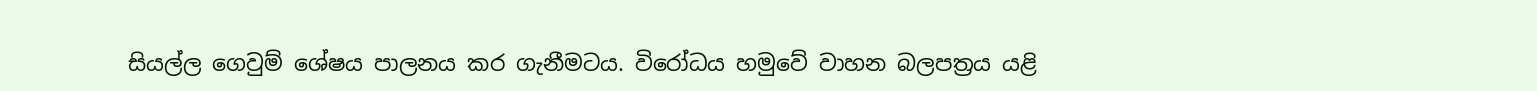සියල්ල ගෙවුම් ශේෂය පාලනය කර ගැනීමටය. විරෝධය හමුවේ වාහන බලපත්‍රය යළි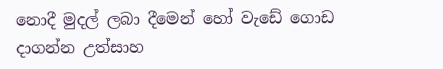නොදී මුදල් ලබා දීමෙන් හෝ වැඩේ ගොඩ දාගන්න උත්සාහ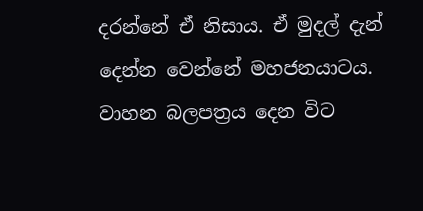දරන්නේ ඒ නිසාය. ඒ මුදල් දැන් දෙන්න වෙන්නේ මහජනයාටය. වාහන බලපත්‍රය දෙන විට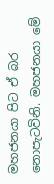මහජනයා පිට ඒ බර නොපැටවිනි. මහජනයා මේ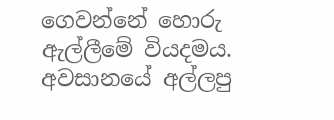ගෙවන්නේ හොරු ඇල්ලීමේ වියදමය. අවසානයේ අල්ලපු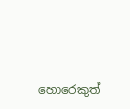හොරෙකුත්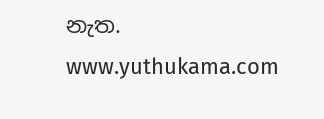නැත.
www.yuthukama.com